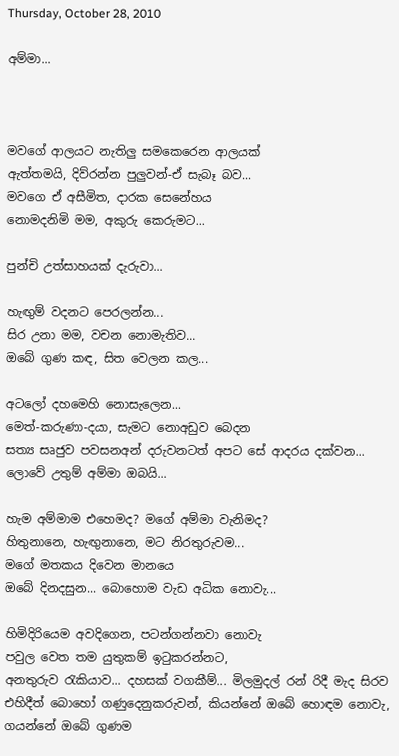Thursday, October 28, 2010

අම්මා...



මවගේ ආලයට නැතිලු සමකෙරෙන ආලයක්
ඇත්තමයි, දිව්රන්න පුලුවන්-ඒ සැබෑ බව...
මවගෙ ඒ අසීමිත, දාරක සෙනේහය
නොමදනිමි මම, අකුරු කෙරුමට...

පුන්චි උත්සාහයක් දැරුවා...

හැඟුම් වදනට පෙරලන්න...
සිර උනා මම, වචන නොමැතිව...
ඔබේ ගුණ කඳ, සිත වෙලන කල...

අටලෝ දහමෙහි නොසැලෙන...
මෙත්-කරුණා-දයා, සැමට නොඅඩුව බෙදන
සත්‍ය සෘජුව පවසනඅන් දරුවනටත් අපට සේ ආදරය දක්වන...
ලොවේ උතුම් අම්මා ඔබයි...

හැම අම්මාම එහෙමද? මගේ අම්මා වැනිමද?
හිතුනානෙ, හැඟුනානෙ, මට නිරතුරුවම...
මගේ මතකය දිවෙන මානයෙ
ඔබේ දිනදසුන... බොහොම වැඩ අධික නොවැ...

හිමිදිරියෙම අවදිගෙන, පටන්ගන්නවා නොවැ
පවුල වෙත තම යුතුකම් ඉටුකරන්නට,
අනතුරුව රැකියාව... දහසක් වගකීම්... මිලමුදල් රන් රිදී මැද සිරව
එහිදීත් බොහෝ ගණුදෙනුකරුවන්, කියන්නේ ඔබේ හොඳම නොවැ, ගයන්නේ ඔබේ ගුණම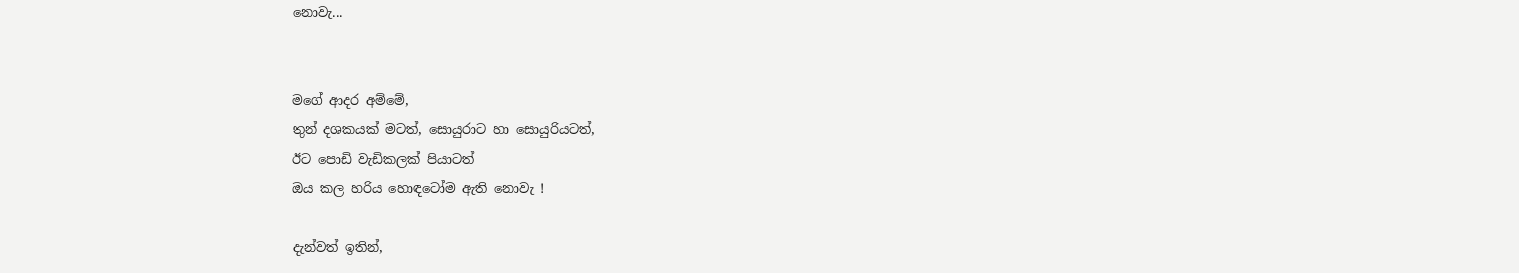නොවැ...


මගේ ආදර අම්මේ,
තුන් දශකයක් මටත්, සොයුරාට හා සොයුරියටත්,
ඊට පොඩි වැඩිකලක් පියාටත්
ඔය කල හරිය හොඳටෝම ඇති නොවැ !

දැන්වත් ඉතින්,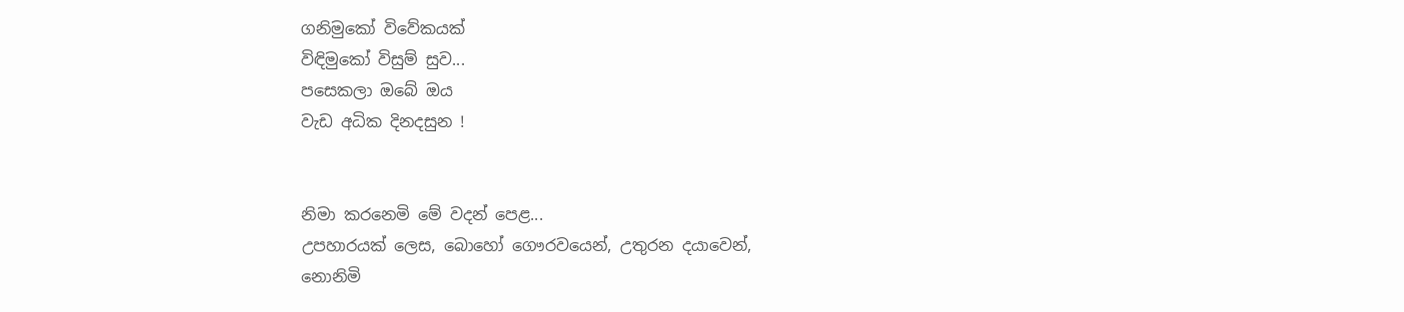ගනිමුකෝ විවේකයක්
විඳිමුකෝ විසුම් සුව...
පසෙකලා ඔබේ ඔය
වැඩ අධික දිනදසුන !


නිමා කරනෙමි මේ වදන් පෙළ...
උපහාරයක් ලෙස, බොහෝ ගෞරවයෙන්, උතුරන දයාවෙන්,
නොනිමි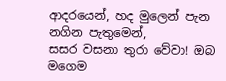ආදරයෙන්, හද මුලෙන් පැන නගින පැතුමෙන්,
සසර වසනා තුරා වේවා! ඔබ මගෙම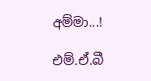අම්මා...!

එම්.ඒ.බී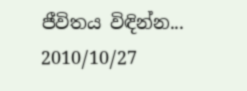ජීවිතය විඳින්න...
2010/10/27